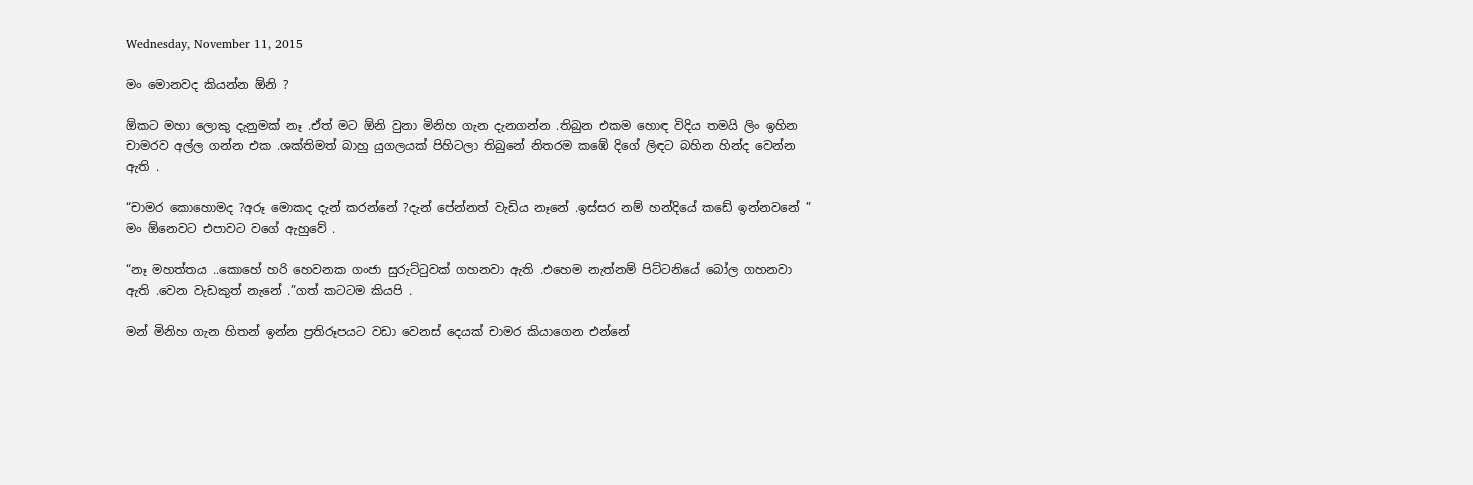Wednesday, November 11, 2015

මං මොනවද කියන්න ඕනි ?

ඕකට මහා ලොකු දැනුමක් නෑ .ඒත් මට ඕනි වුනා මිනිහ ගැන දැනගන්න .තිබුන එකම හොඳ විදිය තමයි ලිං ඉහින චාමරව අල්ල ගන්න එක .ශක්තිමත් බාහු යුගලයක් පිහිටලා තිබුනේ නිතරම කඹේ දිගේ ලිඳට බහින හින්ද වෙන්න ඇති .

“චාමර කොහොමද ?අරූ මොකද දැන් කරන්නේ ?දැන් පේන්නත් වැඩිය නෑනේ .ඉස්සර නම් හන්දියේ කඩේ ඉන්නවනේ ” මං ඕනෙවට එපාවට වගේ ඇහුවේ .

“නෑ මහත්තය ..කොහේ හරි හෙවනක ගංජා සුරුට්ටුවක් ගහනවා ඇති .එහෙම නැත්නම් පිට්ටනියේ බෝල ගහනවා ඇති .වෙන වැඩකුත් නැනේ .”ගත් කටටම කියපි .

මන් මිනිහ ගැන හිතන් ඉන්න ප්‍රතිරූපයට වඩා වෙනස් දෙයක් චාමර කියාගෙන එන්නේ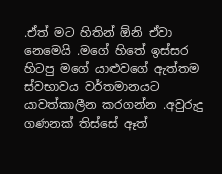.ඒත් මට හිතින් ඕනි ඒවා නෙමෙයි .මගේ හිතේ ඉස්සර හිටපු මගේ යාළුවගේ ඇත්තම ස්වභාවය වර්තමානයට යාවත්කාලීන කරගන්න .අවුරුදු ගණනක් තිස්සේ ඈත්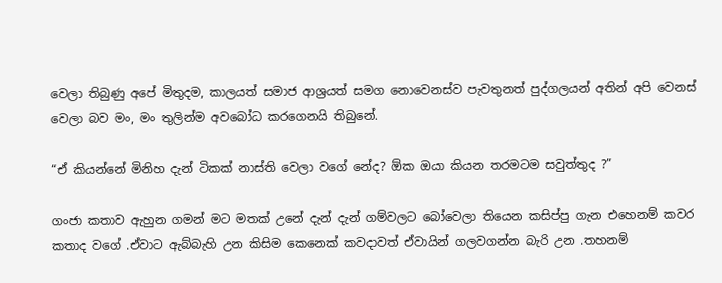වෙලා තිබුණු අපේ මිතුදම, කාලයත් සමාජ ආශ්‍රයත් සමග නොවෙනස්ව පැවතුනත් පුද්ගලයන් අතින් අපි වෙනස් වෙලා බව මං, මං තුලින්ම අවබෝධ කරගෙනයි තිබුනේ.

“ඒ කියන්නේ මිනිහ දැන් ටිකක් නාස්ති වෙලා වගේ නේද? ඕක ඔයා කියන තරමටම සවුත්තුද ?”

ගංජා කතාව ඇහුන ගමන් මට මතක් උනේ දැන් දැන් ගම්වලට බෝවෙලා තියෙන කසිප්පු ගැන එහෙනම් කවර කතාද වගේ .ඒවාට ඇබ්බැහි උන කිසිම කෙනෙක් කවදාවත් ඒවායින් ගලවගන්න බැරි උන .තහනම්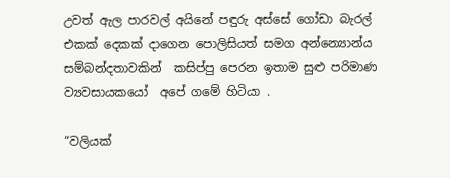උවත් ඇල පාරවල් අයිනේ පඳුරු අස්සේ ගෝඩා බැරල් එකක් දෙකක් දාගෙන පොලිසියත් සමග අන්න්‍යොන්ය සම්බන්දතාවකින්  කසිප්පු පෙරන ඉතාම සුළු පරිමාණ ව්‍යවසායකයෝ  අපේ ගමේ හිටියා .

“වලියක්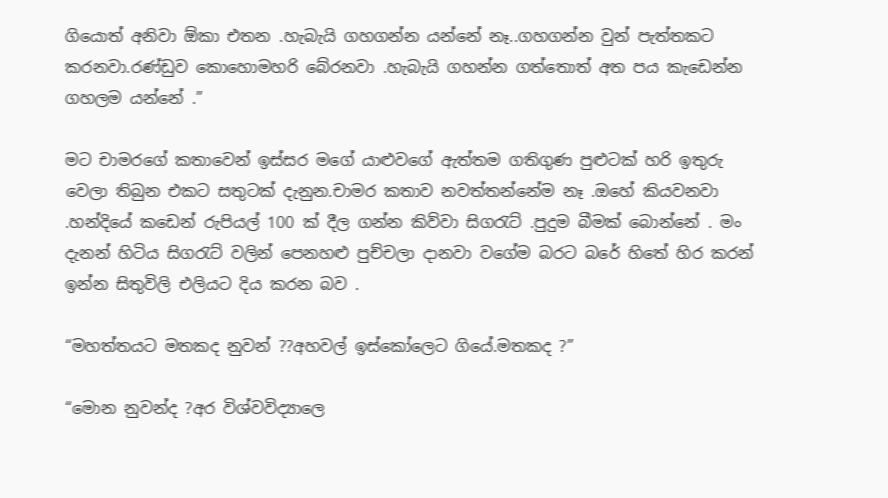ගියොත් අනිවා ඕකා එතන .හැබැයි ගහගන්න යන්නේ නෑ..ගහගන්න වුන් පැත්තකට කරනවා.රණ්ඩුව කොහොමහරි බේරනවා .හැබැයි ගහන්න ගත්තොත් අත පය කැඩෙන්න ගහලම යන්නේ .”

මට චාමරගේ කතාවෙන් ඉස්සර මගේ යාළුවගේ ඇත්තම ගතිගුණ පුළුටක් හරි ඉතුරු වෙලා තිබුන එකට සතුටක් දැනුන.චාමර කතාව නවත්තන්නේම නෑ .ඔහේ කියවනවා .හන්දියේ කඩෙන් රුපියල් 100 ක් දීල ගන්න කිව්වා සිගරැට් .පුදුම බීමක් බොන්නේ . මං දැනන් හිටිය සිගරැට් වලින් පෙනහළු පුච්චලා දානවා වගේම බරට බරේ හිතේ හිර කරන් ඉන්න සිතුවිලි එලියට දිය කරන බව .

“මහත්තයට මතකද නුවන් ??අහවල් ඉස්කෝලෙට ගියේ.මතකද ?”

“මොන නුවන්ද ?අර විශ්වවිද්‍යාලෙ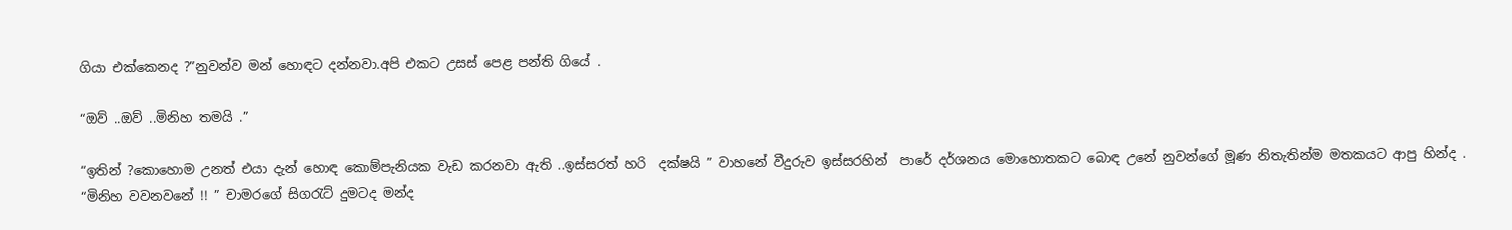ගියා එක්කෙනද ?”නුවන්ව මන් හොඳට දන්නවා.අපි එකට උසස් පෙළ පන්ති ගියේ .

“ඔව් ..ඔව් ..මිනිහ තමයි .”

“ඉතින් ?කොහොම උනත් එයා දැන් හොඳ කොම්පැනියක වැඩ කරනවා ඇති ..ඉස්සරත් හරි  දක්ෂයි ” වාහනේ වීදුරුව ඉස්සරහින්  පාරේ දර්ශනය මොහොතකට බොඳ උනේ නුවන්ගේ මූණ නිතැතින්ම මතකයට ආපු හින්ද .
“මිනිහ වවනවනේ !! ” චාමරගේ සිගරැට් දුමටද මන්ද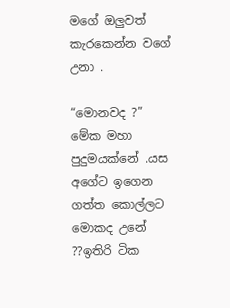මගේ ඔලුවත් කැරකෙන්න වගේ උනා .

“මොනවද ?” මේක මහා පුදුමයක්නේ .යස අගේට ඉගෙන ගත්ත කොල්ලට මොකද උනේ ??ඉතිරි ටික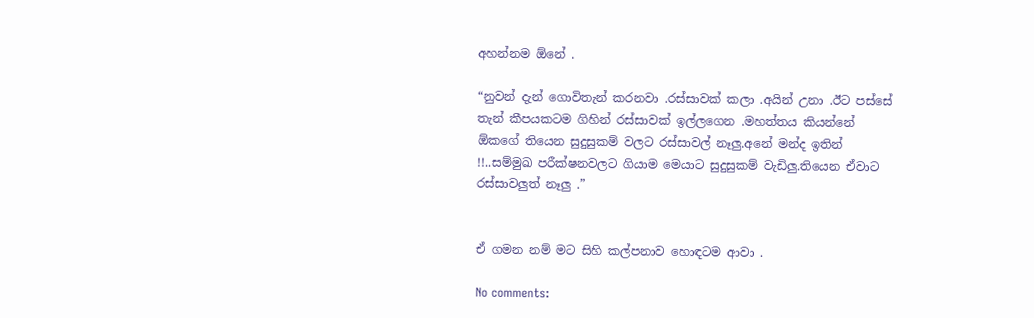අහන්නම ඕනේ .

“නුවන් දැන් ගොවිතැන් කරනවා .රස්සාවක් කලා .අයින් උනා .ඊට පස්සේ තැන් කීපයකටම ගිහින් රස්සාවක් ඉල්ලගෙන .මහත්තය කියන්නේ ඕකගේ තියෙන සුදුසුකම් වලට රස්සාවල් නෑලු.අනේ මන්ද ඉතින් !!..සම්මුඛ පරීක්ෂනවලට ගියාම මෙයාට සුදුසුකම් වැඩිලු.තියෙන ඒවාට රස්සාවලුත් නෑලු .”


ඒ ගමන නම් මට සිහි කල්පනාව හොඳටම ආවා .

No comments: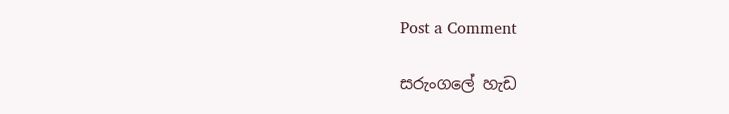Post a Comment

සරුංගලේ හැඩ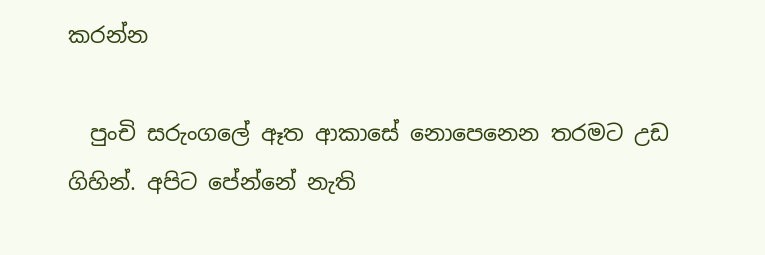කරන්න

  පුංචි සරුංගලේ ඈත ආකාසේ නොපෙනෙන තරමට උඩ ගිහින්. අපිට පේන්නේ නැති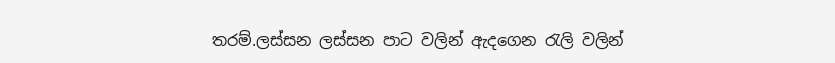තරම්.ලස්සන ලස්සන පාට වලින් ඇදගෙන රැලි වලින්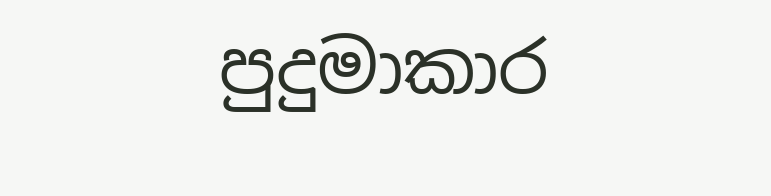පුදුමාකාර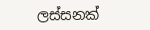ලස්සනක්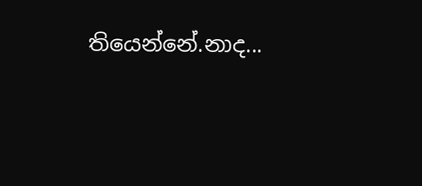තියෙන්නේ.නාද...